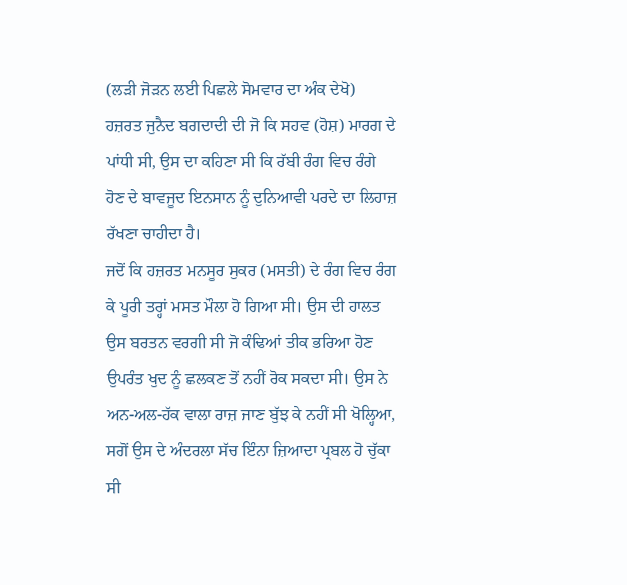(ਲੜੀ ਜੋੜਨ ਲਈ ਪਿਛਲੇ ਸੋਮਵਾਰ ਦਾ ਅੰਕ ਦੇਖੋ)
ਹਜ਼ਰਤ ਜੁਨੈਦ ਬਗਦਾਦੀ ਦੀ ਜੋ ਕਿ ਸਹਵ (ਹੋਸ਼) ਮਾਰਗ ਦੇ ਪਾਂਧੀ ਸੀ, ਉਸ ਦਾ ਕਹਿਣਾ ਸੀ ਕਿ ਰੱਬੀ ਰੰਗ ਵਿਚ ਰੰਗੇ ਹੋਣ ਦੇ ਬਾਵਜੂਦ ਇਨਸਾਨ ਨੂੰ ਦੁਨਿਆਵੀ ਪਰਦੇ ਦਾ ਲਿਹਾਜ਼ ਰੱਖਣਾ ਚਾਹੀਦਾ ਹੈ।
ਜਦੋਂ ਕਿ ਹਜ਼ਰਤ ਮਨਸੂਰ ਸੁਕਰ (ਮਸਤੀ) ਦੇ ਰੰਗ ਵਿਚ ਰੰਗ ਕੇ ਪੂਰੀ ਤਰ੍ਹਾਂ ਮਸਤ ਮੌਲਾ ਹੋ ਗਿਆ ਸੀ। ਉਸ ਦੀ ਹਾਲਤ ਉਸ ਬਰਤਨ ਵਰਗੀ ਸੀ ਜੋ ਕੰਢਿਆਂ ਤੀਕ ਭਰਿਆ ਹੋਣ ਉਪਰੰਤ ਖੁਦ ਨੂੰ ਛਲਕਣ ਤੋਂ ਨਹੀਂ ਰੋਕ ਸਕਦਾ ਸੀ। ਉਸ ਨੇ ਅਨ-ਅਲ-ਹੱਕ ਵਾਲਾ ਰਾਜ਼ ਜਾਣ ਬੁੱਝ ਕੇ ਨਹੀਂ ਸੀ ਖੋਲ੍ਹਿਆ, ਸਗੋਂ ਉਸ ਦੇ ਅੰਦਰਲਾ ਸੱਚ ਇੰਨਾ ਜ਼ਿਆਦਾ ਪ੍ਰਬਲ ਹੋ ਚੁੱਕਾ ਸੀ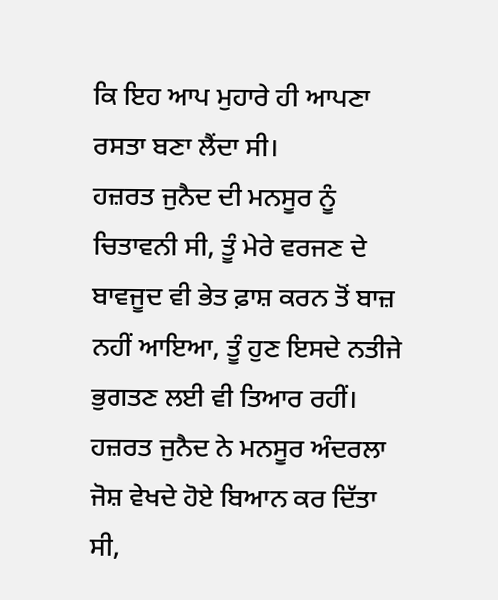ਕਿ ਇਹ ਆਪ ਮੁਹਾਰੇ ਹੀ ਆਪਣਾ ਰਸਤਾ ਬਣਾ ਲੈਂਦਾ ਸੀ।
ਹਜ਼ਰਤ ਜੁਨੈਦ ਦੀ ਮਨਸੂਰ ਨੂੰ ਚਿਤਾਵਨੀ ਸੀ, ਤੂੰ ਮੇਰੇ ਵਰਜਣ ਦੇ ਬਾਵਜੂਦ ਵੀ ਭੇਤ ਫ਼ਾਸ਼ ਕਰਨ ਤੋਂ ਬਾਜ਼ ਨਹੀਂ ਆਇਆ, ਤੂੰ ਹੁਣ ਇਸਦੇ ਨਤੀਜੇ ਭੁਗਤਣ ਲਈ ਵੀ ਤਿਆਰ ਰਹੀਂ। ਹਜ਼ਰਤ ਜੁਨੈਦ ਨੇ ਮਨਸੂਰ ਅੰਦਰਲਾ ਜੋਸ਼ ਵੇਖਦੇ ਹੋਏ ਬਿਆਨ ਕਰ ਦਿੱਤਾ ਸੀ,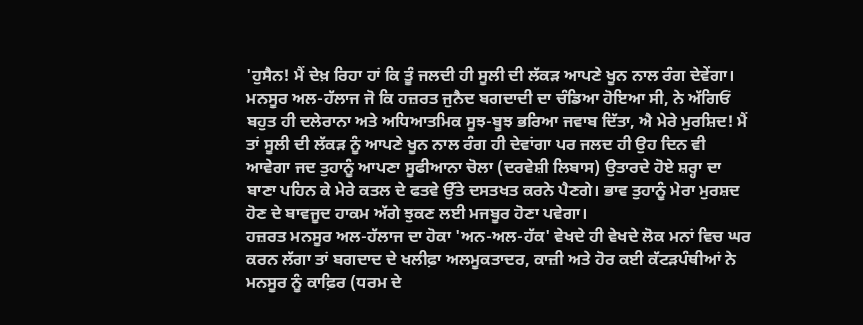'ਹੁਸੈਨ! ਮੈਂ ਦੇਖ਼ ਰਿਹਾ ਹਾਂ ਕਿ ਤੂੰ ਜਲਦੀ ਹੀ ਸੂਲੀ ਦੀ ਲੱਕੜ ਆਪਣੇ ਖੂਨ ਨਾਲ ਰੰਗ ਦੇਵੇਂਗਾ।
ਮਨਸੂਰ ਅਲ-ਹੱਲਾਜ ਜੋ ਕਿ ਹਜ਼ਰਤ ਜੁਨੈਦ ਬਗਦਾਦੀ ਦਾ ਚੰਡਿਆ ਹੋਇਆ ਸੀ, ਨੇ ਅੱਗਿਓਂ ਬਹੁਤ ਹੀ ਦਲੇਰਾਨਾ ਅਤੇ ਅਧਿਆਤਮਿਕ ਸੂਝ-ਬੂਝ ਭਰਿਆ ਜਵਾਬ ਦਿੱਤਾ, ਐ ਮੇਰੇ ਮੁਰਸ਼ਿਦ! ਮੈਂ ਤਾਂ ਸੂਲੀ ਦੀ ਲੱਕੜ ਨੂੰ ਆਪਣੇ ਖੂਨ ਨਾਲ ਰੰਗ ਹੀ ਦੇਵਾਂਗਾ ਪਰ ਜਲਦ ਹੀ ਉਹ ਦਿਨ ਵੀ ਆਵੇਗਾ ਜਦ ਤੁਹਾਨੂੰ ਆਪਣਾ ਸੂਫੀਆਨਾ ਚੋਲਾ (ਦਰਵੇਸ਼ੀ ਲਿਬਾਸ) ਉਤਾਰਦੇ ਹੋਏ ਸ਼ਰ੍ਹਾ ਦਾ ਬਾਣਾ ਪਹਿਨ ਕੇ ਮੇਰੇ ਕਤਲ ਦੇ ਫਤਵੇ ਉੱਤੇ ਦਸਤਖਤ ਕਰਨੇ ਪੈਣਗੇ। ਭਾਵ ਤੁਹਾਨੂੰ ਮੇਰਾ ਮੁਰਸ਼ਦ ਹੋਣ ਦੇ ਬਾਵਜੂਦ ਹਾਕਮ ਅੱਗੇ ਝੁਕਣ ਲਈ ਮਜਬੂਰ ਹੋਣਾ ਪਵੇਗਾ।
ਹਜ਼ਰਤ ਮਨਸੂਰ ਅਲ-ਹੱਲਾਜ ਦਾ ਹੋਕਾ 'ਅਨ-ਅਲ-ਹੱਕ' ਵੇਖਦੇ ਹੀ ਵੇਖਦੇ ਲੋਕ ਮਨਾਂ ਵਿਚ ਘਰ ਕਰਨ ਲੱਗਾ ਤਾਂ ਬਗਦਾਦ ਦੇ ਖਲੀਫ਼ਾ ਅਲਮੂਕਤਾਦਰ, ਕਾਜ਼ੀ ਅਤੇ ਹੋਰ ਕਈ ਕੱਟੜਪੰਥੀਆਂ ਨੇ ਮਨਸੂਰ ਨੂੰ ਕਾਫ਼ਿਰ (ਧਰਮ ਦੇ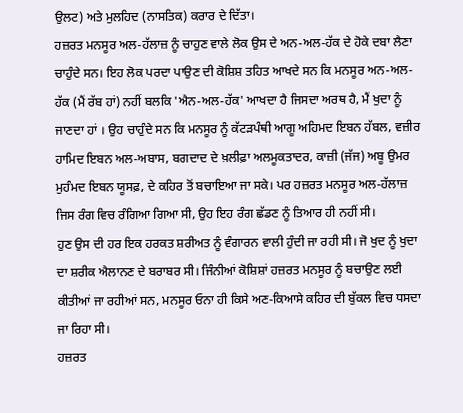ਉਲਟ) ਅਤੇ ਮੁਲਹਿਦ (ਨਾਸਤਿਕ) ਕਰਾਰ ਦੇ ਦਿੱਤਾ।
ਹਜ਼ਰਤ ਮਨਸੂਰ ਅਲ-ਹੱਲਾਜ਼ ਨੂੰ ਚਾਹੁਣ ਵਾਲੇ ਲੋਕ ਉਸ ਦੇ ਅਨ-ਅਲ-ਹੱਕ ਦੇ ਹੋਕੇ ਦਬਾ ਲੈਣਾ ਚਾਹੁੰਦੇ ਸਨ। ਇਹ ਲੋਕ ਪਰਦਾ ਪਾਉਣ ਦੀ ਕੋਸ਼ਿਸ਼ ਤਹਿਤ ਆਖਦੇ ਸਨ ਕਿ ਮਨਸੂਰ ਅਨ-ਅਲ-ਹੱਕ (ਮੈਂ ਰੱਬ ਹਾਂ) ਨਹੀਂ ਬਲਕਿ 'ਐਨ-ਅਲ-ਹੱਕ' ਆਖਦਾ ਹੈ ਜਿਸਦਾ ਅਰਥ ਹੈ, ਮੈਂ ਖੁਦਾ ਨੂੰ ਜਾਣਦਾ ਹਾਂ । ਉਹ ਚਾਹੁੰਦੇ ਸਨ ਕਿ ਮਨਸੂਰ ਨੂੰ ਕੱਟੜਪੰਥੀ ਆਗੂ ਅਹਿਮਦ ਇਬਨ ਹੱਬਲ, ਵਜ਼ੀਰ ਹਾਮਿਦ ਇਬਨ ਅਲ-ਅਬਾਸ, ਬਗਦਾਦ ਦੇ ਖ਼ਲੀਫ਼ਾ ਅਲਮੂਕਤਾਦਰ, ਕਾਜ਼ੀ (ਜੱਜ) ਅਬੂ ਉਮਰ ਮੁਹੰਮਦ ਇਬਨ ਯੂਸਫ਼, ਦੇ ਕਹਿਰ ਤੋਂ ਬਚਾਇਆ ਜਾ ਸਕੇ। ਪਰ ਹਜ਼ਰਤ ਮਨਸੂਰ ਅਲ-ਹੱਲਾਜ਼ ਜਿਸ ਰੰਗ ਵਿਚ ਰੰਗਿਆ ਗਿਆ ਸੀ, ਉਹ ਇਹ ਰੰਗ ਛੱਡਣ ਨੂੰ ਤਿਆਰ ਹੀ ਨਹੀਂ ਸੀ।
ਹੁਣ ਉਸ ਦੀ ਹਰ ਇਕ ਹਰਕਤ ਸ਼ਰੀਅਤ ਨੂੰ ਵੰਗਾਰਨ ਵਾਲੀ ਹੁੰਦੀ ਜਾ ਰਹੀ ਸੀ। ਜੋ ਖੁਦ ਨੂੰ ਖੁਦਾ ਦਾ ਸ਼ਰੀਕ ਐਲਾਨਣ ਦੇ ਬਰਾਬਰ ਸੀ। ਜਿੰਨੀਆਂ ਕੋਸ਼ਿਸ਼ਾਂ ਹਜ਼ਰਤ ਮਨਸੂਰ ਨੂੰ ਬਚਾਉਣ ਲਈ ਕੀਤੀਆਂ ਜਾ ਰਹੀਆਂ ਸਨ, ਮਨਸੂਰ ਓਨਾ ਹੀ ਕਿਸੇ ਅਣ-ਕਿਆਸੇ ਕਹਿਰ ਦੀ ਬੁੱਕਲ ਵਿਚ ਧਸਦਾ ਜਾ ਰਿਹਾ ਸੀ।
ਹਜ਼ਰਤ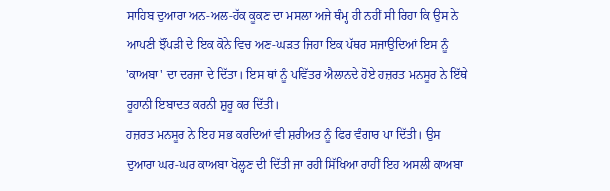ਸਾਹਿਬ ਦੁਆਰਾ ਅਨ-ਅਲ-ਹੱਕ ਕੂਕਣ ਦਾ ਮਸਲਾ ਅਜੇ ਥੰਮ੍ਹ ਹੀ ਨਹੀਂ ਸੀ ਰਿਹਾ ਕਿ ਉਸ ਨੇ ਆਪਣੀ ਝੌਂਪੜੀ ਦੇ ਇਕ ਕੋਨੇ ਵਿਚ ਅਣ-ਘੜਤ ਜਿਹਾ ਇਕ ਪੱਥਰ ਸਜਾਉਦਿਆਂ ਇਸ ਨੂੰ 'ਕਾਅਬਾ' ਦਾ ਦਰਜਾ ਦੇ ਦਿੱਤਾ। ਇਸ ਥਾਂ ਨੂੰ ਪਵਿੱਤਰ ਐਲਾਨਦੇ ਹੋਏ ਹਜ਼ਰਤ ਮਨਸੂਰ ਨੇ ਇੱਥੇ ਰੂਹਾਨੀ ਇਬਾਦਤ ਕਰਨੀ ਸ਼ੁਰੂ ਕਰ ਦਿੱਤੀ।
ਹਜ਼ਰਤ ਮਨਸੂਰ ਨੇ ਇਹ ਸਭ ਕਰਦਿਆਂ ਵੀ ਸ਼ਰੀਅਤ ਨੂੰ ਫਿਰ ਵੰਗਾਰ ਪਾ ਦਿੱਤੀ। ਉਸ ਦੁਆਰਾ ਘਰ-ਘਰ ਕਾਅਬਾ ਖੋਲ੍ਹਣ ਦੀ ਦਿੱਤੀ ਜਾ ਰਹੀ ਸਿੱਖਿਆ ਰਾਹੀਂ ਇਹ ਅਸਲੀ ਕਾਅਬਾ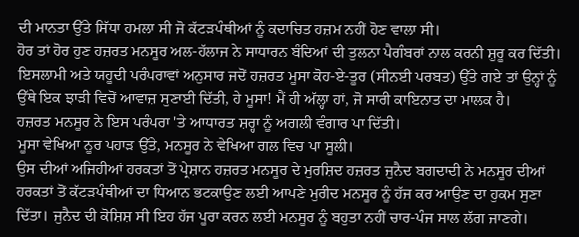ਦੀ ਮਾਨਤਾ ਉੱਤੇ ਸਿੱਧਾ ਹਮਲਾ ਸੀ ਜੋ ਕੱਟੜਪੰਥੀਆਂ ਨੂੰ ਕਦਾਚਿਤ ਹਜ਼ਮ ਨਹੀਂ ਹੋਣ ਵਾਲਾ ਸੀ।
ਹੋਰ ਤਾਂ ਹੋਰ ਹੁਣ ਹਜ਼ਰਤ ਮਨਸੂਰ ਅਲ-ਹੱਲਾਜ ਨੇ ਸਾਧਾਰਨ ਬੰਦਿਆਂ ਦੀ ਤੁਲਨਾ ਪੈਗੰਬਰਾਂ ਨਾਲ ਕਰਨੀ ਸ਼ੁਰੂ ਕਰ ਦਿੱਤੀ।
ਇਸਲਾਮੀ ਅਤੇ ਯਹੂਦੀ ਪਰੰਪਰਾਵਾਂ ਅਨੁਸਾਰ ਜਦੋਂ ਹਜ਼ਰਤ ਮੂਸਾ ਕੋਹ-ਏ-ਤੂਰ (ਸੀਨਈ ਪਰਬਤ) ਉੱਤੇ ਗਏ ਤਾਂ ਉਨ੍ਹਾਂ ਨੂੰ ਉੱਥੇ ਇਕ ਝਾੜੀ ਵਿਚੋਂ ਆਵਾਜ਼ ਸੁਣਾਈ ਦਿੱਤੀ, ਹੇ ਮੂਸਾ! ਮੈਂ ਹੀ ਅੱਲ੍ਹਾ ਹਾਂ, ਜੋ ਸਾਰੀ ਕਾਇਨਾਤ ਦਾ ਮਾਲਕ ਹੈ।
ਹਜ਼ਰਤ ਮਨਸੂਰ ਨੇ ਇਸ ਪਰੰਪਰਾ 'ਤੇ ਆਧਾਰਤ ਸ਼ਰ੍ਹਾ ਨੂੰ ਅਗਲੀ ਵੰਗਾਰ ਪਾ ਦਿੱਤੀ।
ਮੂਸਾ ਵੇਖਿਆ ਨੂਰ ਪਹਾੜ ਉੱਤੇ, ਮਨਸੂਰ ਨੇ ਵੇਖਿਆ ਗਲ ਵਿਚ ਪਾ ਸੂਲੀ।
ਉਸ ਦੀਆਂ ਅਜਿਹੀਆਂ ਹਰਕਤਾਂ ਤੋਂ ਪ੍ਰੇਸ਼ਾਨ ਹਜ਼ਰਤ ਮਨਸੂਰ ਦੇ ਮੁਰਸ਼ਿਦ ਹਜ਼ਰਤ ਜੁਨੈਦ ਬਗਦਾਦੀ ਨੇ ਮਨਸੂਰ ਦੀਆਂ ਹਰਕਤਾਂ ਤੋਂ ਕੱਟੜਪੰਥੀਆਂ ਦਾ ਧਿਆਨ ਭਟਕਾਉਣ ਲਈ ਆਪਣੇ ਮੁਰੀਦ ਮਨਸੂਰ ਨੂੰ ਹੱਜ ਕਰ ਆਉਣ ਦਾ ਹੁਕਮ ਸੁਣਾ ਦਿੱਤਾ। ਜੁਨੈਦ ਦੀ ਕੋਸ਼ਿਸ਼ ਸੀ ਇਹ ਹੱਜ ਪੂਰਾ ਕਰਨ ਲਈ ਮਨਸੂਰ ਨੂੰ ਬਹੁਤਾ ਨਹੀਂ ਚਾਰ-ਪੰਜ ਸਾਲ ਲੱਗ ਜਾਣਗੇ।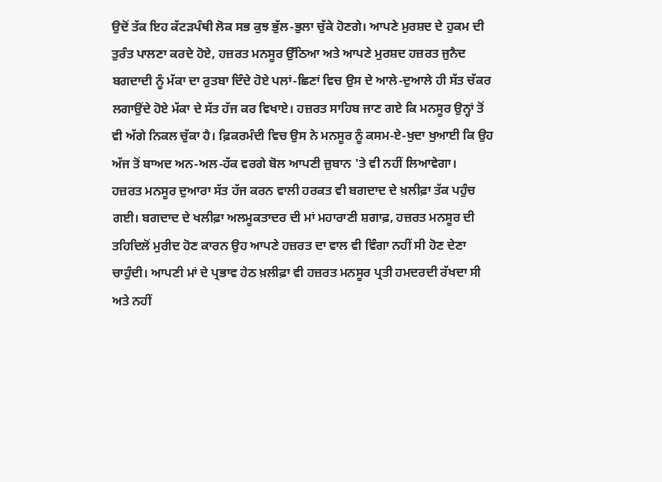ਉਦੋਂ ਤੱਕ ਇਹ ਕੱਟੜਪੰਥੀ ਲੋਕ ਸਭ ਕੁਝ ਭੁੱਲ-ਭੁਲਾ ਚੁੱਕੇ ਹੋਣਗੇ। ਆਪਣੇ ਮੁਰਸ਼ਦ ਦੇ ਹੁਕਮ ਦੀ ਤੁਰੰਤ ਪਾਲਣਾ ਕਰਦੇ ਹੋਏ, ਹਜ਼ਰਤ ਮਨਸੂਰ ਉੱਠਿਆ ਅਤੇ ਆਪਣੇ ਮੁਰਸ਼ਦ ਹਜ਼ਰਤ ਜੁਨੈਦ ਬਗਦਾਦੀ ਨੂੰ ਮੱਕਾ ਦਾ ਰੁਤਬਾ ਦਿੰਦੇ ਹੋਏ ਪਲਾਂ-ਛਿਣਾਂ ਵਿਚ ਉਸ ਦੇ ਆਲੇ-ਦੁਆਲੇ ਹੀ ਸੱਤ ਚੱਕਰ ਲਗਾਉਂਦੇ ਹੋਏ ਮੱਕਾ ਦੇ ਸੱਤ ਹੱਜ ਕਰ ਵਿਖਾਏ। ਹਜ਼ਰਤ ਸਾਹਿਬ ਜਾਣ ਗਏ ਕਿ ਮਨਸੂਰ ਉਨ੍ਹਾਂ ਤੋਂ ਵੀ ਅੱਗੇ ਨਿਕਲ ਚੁੱਕਾ ਹੈ। ਫ਼ਿਕਰਮੰਦੀ ਵਿਚ ਉਸ ਨੇ ਮਨਸੂਰ ਨੂੰ ਕਸਮ-ਏ-ਖੁਦਾ ਖੁਆਈ ਕਿ ਉਹ ਅੱਜ ਤੋਂ ਬਾਅਦ ਅਨ-ਅਲ-ਹੱਕ ਵਰਗੇ ਬੋਲ ਆਪਣੀ ਜ਼ੁਬਾਨ 'ਤੇ ਵੀ ਨਹੀਂ ਲਿਆਵੇਗਾ।
ਹਜ਼ਰਤ ਮਨਸੂਰ ਦੁਆਰਾ ਸੱਤ ਹੱਜ ਕਰਨ ਵਾਲੀ ਹਰਕਤ ਵੀ ਬਗਦਾਦ ਦੇ ਖ਼ਲੀਫ਼ਾ ਤੱਕ ਪਹੁੰਚ ਗਈ। ਬਗਦਾਦ ਦੇ ਖਲੀਫ਼ਾ ਅਲਮੂਕਤਾਦਰ ਦੀ ਮਾਂ ਮਹਾਰਾਣੀ ਸ਼ਗਾਫ਼, ਹਜ਼ਰਤ ਮਨਸੂਰ ਦੀ ਤਹਿਦਿਲੋਂ ਮੁਰੀਦ ਹੋਣ ਕਾਰਨ ਉਹ ਆਪਣੇ ਹਜ਼ਰਤ ਦਾ ਵਾਲ ਵੀ ਵਿੰਗਾ ਨਹੀਂ ਸੀ ਹੋਣ ਦੇਣਾ ਚਾਹੁੰਦੀ। ਆਪਣੀ ਮਾਂ ਦੇ ਪ੍ਰਭਾਵ ਹੇਠ ਖ਼ਲੀਫ਼ਾ ਵੀ ਹਜ਼ਰਤ ਮਨਸੂਰ ਪ੍ਰਤੀ ਹਮਦਰਦੀ ਰੱਖਦਾ ਸੀ ਅਤੇ ਨਹੀਂ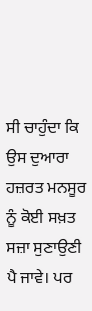ਸੀ ਚਾਹੁੰਦਾ ਕਿ ਉਸ ਦੁਆਰਾ ਹਜ਼ਰਤ ਮਨਸੂਰ ਨੂੰ ਕੋਈ ਸਖ਼ਤ ਸਜ਼ਾ ਸੁਣਾਉਣੀ ਪੈ ਜਾਵੇ। ਪਰ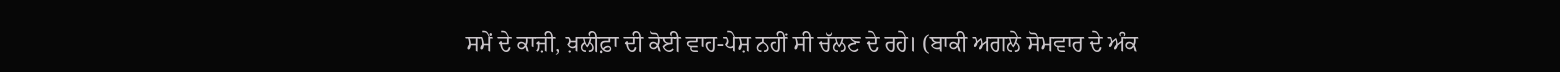ਸਮੇਂ ਦੇ ਕਾਜ਼ੀ, ਖ਼ਲੀਫ਼ਾ ਦੀ ਕੋਈ ਵਾਹ-ਪੇਸ਼ ਨਹੀਂ ਸੀ ਚੱਲਣ ਦੇ ਰਹੇ। (ਬਾਕੀ ਅਗਲੇ ਸੋਮਵਾਰ ਦੇ ਅੰਕ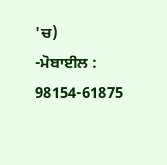'ਚ)
-ਮੋਬਾਈਲ : 98154-61875